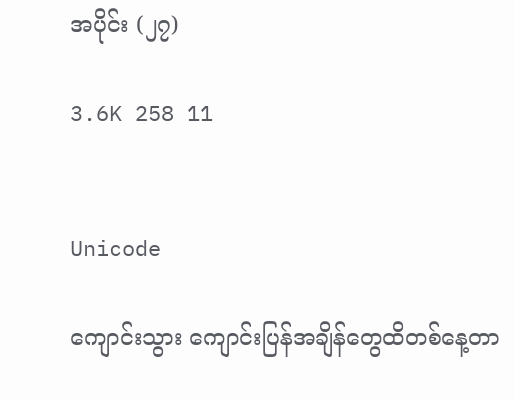အပိုင်း (၂၇)

3.6K 258 11


Unicode

ကျောင်းသွား ကျောင်းပြန်အချိန်တွေထိတစ်နေ့တာ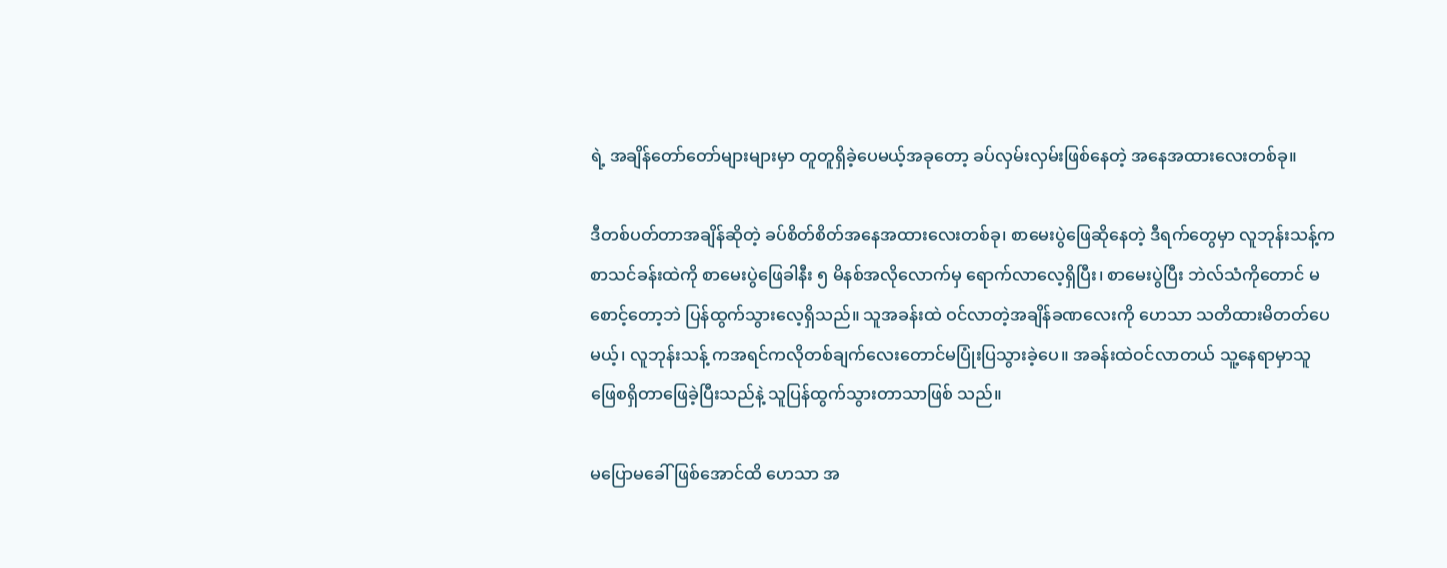ရဲ့ အချိန်တော်တော်များများမှာ တူတူရှိခဲ့ပေမယ့်အခုတော့ ခပ်လှမ်းလှမ်းဖြစ်နေတဲ့ အနေအထားလေးတစ်ခု။

ဒီတစ်ပတ်တာအချိန်ဆိုတဲ့ ခပ်စိတ်စိတ်အနေအထားလေးတစ်ခု၊ စာမေး‌ပွဲဖြေဆိုနေတဲ့ ဒီရက်တွေမှာ လူဘုန်းသန့်က စာသင်ခန်းထဲကို စာမေးပွဲဖြေခါနီး ၅ မိနစ်အလိုလောက်မှ ရောက်လာလေ့ရှိပြီး၊ စာမေးပွဲပြီး ဘဲလ်သံကိုတောင် မစောင့်တော့ဘဲ ပြန်ထွက်သွားလေ့ရှိသည်။ သူအခန်းထဲ ‌ဝင်လာတဲ့အချိန်ခဏလေးကို ဟေသာ သတိထားမိတတ်ပေမယ့်၊ လူဘုန်းသန့် ကအရင်ကလိုတစ်ချက်လေးတောင်မပြုံးပြသွားခဲ့ပေ။ အခန်းထဲဝင်လာတယ် သူ့နေရာမှာသူ
ဖြေစရှိတာဖြေခဲ့ပြီးသည်နဲ့ သူပြန်ထွက်သွားတာသာဖြစ် သည်။

မပြောမခေါ်ဖြစ်အောင်ထိ ဟေသာ အ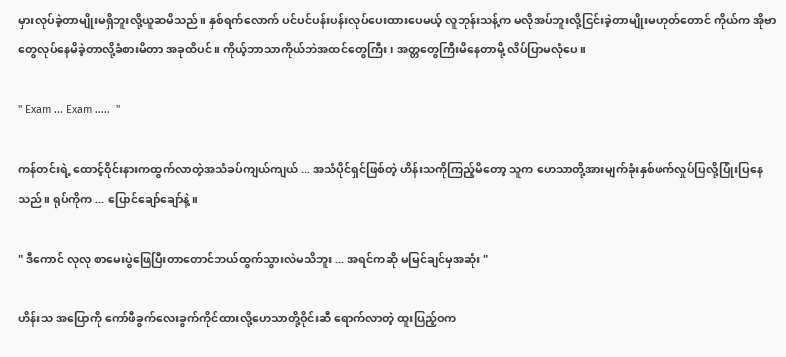မှားလုပ်ခဲ့တာမျိုးမရှိ‌ဘူးလို့ယူဆမိသည်။ နှစ်ရက်လောက် ပင်ပင်ပန်းပန်းလုပ်ပေးထားပေမယ့် လူဘုန်းသန့်က မလိုအပ်ဘူးလို့ငြင်းခဲ့တာမျိုးမဟုတ်တောင် ကိုယ်က အိုဗာတွေလုပ်နေမိခဲ့တာလို့ခံစားမိတာ အခုထိပင်။ ကိုယ့်ဘာသာကိုယ်ဘဲအထင်တွေကြီး၊ အတ္တတွေကြီးမိနေတာမို့ လိပ်ပြာမလုံပေ။

" Exam ... Exam .....  "

ကန်တင်းရဲ့ ထောင့်ဝိုင်းနားကထွက်လာတဲ့အသံခပ်ကျယ်ကျယ် ... အသံပိုင်ရှင်ဖြစ်တဲ့ ဟိန်းသကိုကြည့်မိတော့ သူက ဟေသာတို့အားမျက်ခုံးနှစ်ဖက်လှုပ်ပြလို့ပြုံးပြနေ သည်။ ရုပ်ကိုက ... ပြောင်ချော်ချော်နဲ့။

" ဒီကောင် လုလု စာမေးပွဲဖြေပြီး‌တာတောင်ဘယ်ထွက်သွားလဲမသိဘူး ... အရင်ကဆို မမြင်ချင်မှအဆုံး "

ဟိန်းသ အပြောကို ကော်ဖီခွက်လေးခွက်ကိုင်ထားလို့‌ဟေသာတို့ဝိုင်းဆီ ရောက်လာတဲ့ ထူးပြည့်ဝက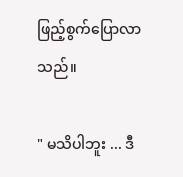ဖြည့်စွက်ပြောလာသည်။

" မသိပါဘူး ... ဒီ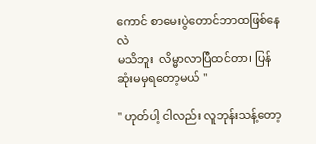ကောင် စာမေးပွဲတောင်ဘာထဖြစ်နေလဲ
မသိဘူး  လိမ္မာလာပြီထင်တာ၊ ပြန်ဆုံးမမှရတော့မယ် "

" ဟုတ်ပါ့ ငါလည်း လူဘုန်းသန့်တော့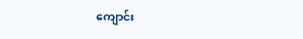ကျောင်း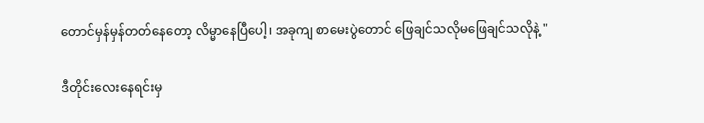တောင်မှန်မှန်တတ်နေတော့ လိမ္မာနေပြီပေါ့၊ အခုကျ စာမေးပွဲတောင် ဖြေချင်သလိုမဖြေချင်သလိုနဲ့ "

ဒီတိုင်းလေးနေရင်းမှ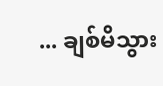... ချစ်မိသွား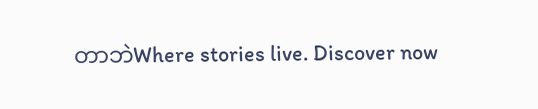တာဘဲWhere stories live. Discover now